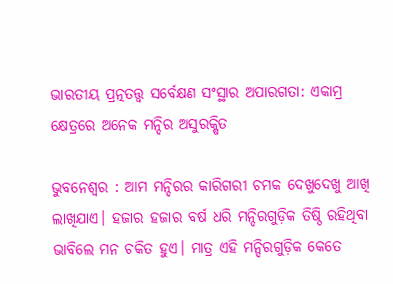ଭାରତୀୟ ପ୍ରତ୍ନତତ୍ତ୍ୱ ସର୍ବେକ୍ଷଣ ସଂସ୍ଥାର ଅପାରଗତା: ଏକାମ୍ର କ୍ଷେତ୍ରରେ ଅନେକ ମନ୍ଦିର ଅସୁରକ୍ଷିତ

ଭୁବନେଶ୍ୱର : ଆମ ମନ୍ଦିରର କାରିଗରୀ ଚମକ ଦେଖୁଦେଖୁ ଆଖି ଲାଖିଯାଏ। ହଜାର ହଜାର ବର୍ଷ ଧରି ମନ୍ଦିରଗୁଡ଼ିକ ତିଷ୍ଠି ରହିଥିବା ଭାବିଲେ ମନ ଚକିତ ହୁଏ। ମାତ୍ର ଏହି ମନ୍ଦିରଗୁଡ଼ିକ କେତେ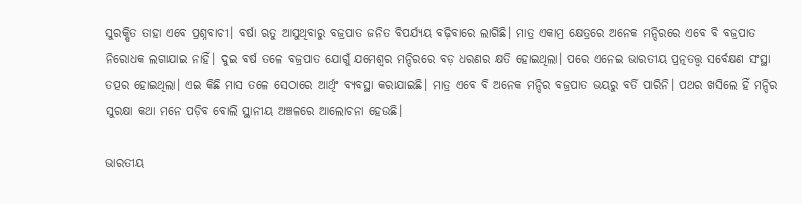ସୁରକ୍ଷିତ ତାହା ଏବେ ପ୍ରଶ୍ନବାଚୀ। ବର୍ଷା ଋତୁ ଆସୁଥିବାରୁ ବଜ୍ରପାତ ଜନିତ ବିପର୍ଯ୍ୟୟ ବଢ଼ିବାରେ ଲାଗିଛି। ମାତ୍ର ଏକାମ୍ର କ୍ଷେତ୍ରରେ ଅନେକ ମନ୍ଦିରରେ ଏବେ ବି ବଜ୍ରପାତ ନିରୋଧକ ଲଗାଯାଇ ନାହିଁ। ଦୁଇ ବର୍ଷ ତଳେ ବଜ୍ରପାତ ଯୋଗୁଁ ଯମେଶ୍ୱର ମନ୍ଦିରରେ ବଡ଼ ଧରଣର କ୍ଷତି ହୋଇଥିଲା। ପରେ ଏନେଇ ଭାରତୀୟ ପ୍ରତ୍ନତତ୍ତ୍ୱ ସର୍ବେକ୍ଷଣ ସଂସ୍ଥା ତତ୍ପର ହୋଇଥିଲା। ଏଇ କିଛି ମାସ ତଳେ ସେଠାରେ ଆର୍ଥିଂ ବ୍ୟବସ୍ଥା କରାଯାଇଛି। ମାତ୍ର ଏବେ ବି ଅନେକ ମନ୍ଦିର ବଜ୍ରପାତ ଭୟରୁ ବର୍ତି ପାରିନି। ପଥର ଖସିଲେ ହିଁ ମନ୍ଦିର ସୁରକ୍ଷା କଥା ମନେ ପଡ଼ିବ ବୋଲି ସ୍ଥାନୀୟ ଅଞ୍ଚଳରେ ଆଲୋଚନା ହେଉଛି।

ଭାରତୀୟ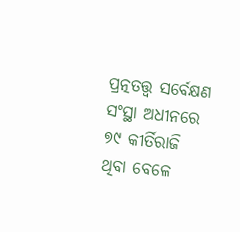ପ୍ରତ୍ନତତ୍ତ୍ୱ ସର୍ବେକ୍ଷଣ ସଂସ୍ଥା ଅଧୀନରେ ୭୯ କୀର୍ତିରାଜି ଥିବା ବେଳେ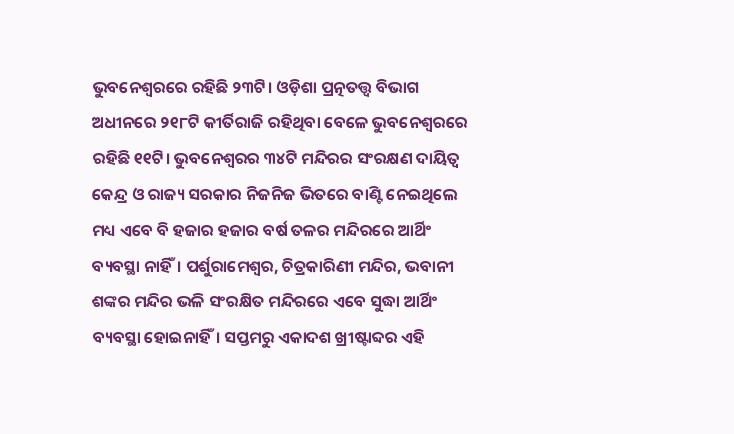ଭୁବନେଶ୍ୱରରେ ରହିଛି ୨୩ଟି। ଓଡ଼ିଶା ପ୍ରତ୍ନତତ୍ତ୍ୱ ବିଭାଗ ଅଧୀନରେ ୨୧୮ଟି କୀର୍ତିରାଜି ରହିଥିବା ବେଳେ ଭୁବନେଶ୍ୱରରେ ରହିଛି ୧୧ଟି। ଭୁବନେଶ୍ୱରର ୩୪ଟି ମନ୍ଦିରର ସଂରକ୍ଷଣ ଦାୟିତ୍ୱ କେନ୍ଦ୍ର ଓ ରାଜ୍ୟ ସରକାର ନିଜନିଜ ଭିତରେ ବାଣ୍ଟି ନେଇଥିଲେ ମଧ୍ୟ ଏବେ ବି ହଜାର ହଜାର ବର୍ଷ ତଳର ମନ୍ଦିରରେ ଆର୍ଥିଂ ବ୍ୟବସ୍ଥା ନାହିଁ। ପର୍ଶୁରାମେଶ୍ୱର, ଚିତ୍ରକାରିଣୀ ମନ୍ଦିର, ଭବାନୀ ଶଙ୍କର ମନ୍ଦିର ଭଳି ସଂରକ୍ଷିତ ମନ୍ଦିରରେ ଏବେ ସୁଦ୍ଧା ଆର୍ଥିଂ ବ୍ୟବସ୍ଥା ହୋଇନାହିଁ। ସପ୍ତମରୁ ଏକାଦଶ ଖ୍ରୀଷ୍ଟାବ୍ଦର ଏହି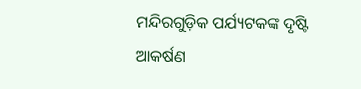ମନ୍ଦିରଗୁଡ଼ିକ ପର୍ଯ୍ୟଟକଙ୍କ ଦୃଷ୍ଟି ଆକର୍ଷଣ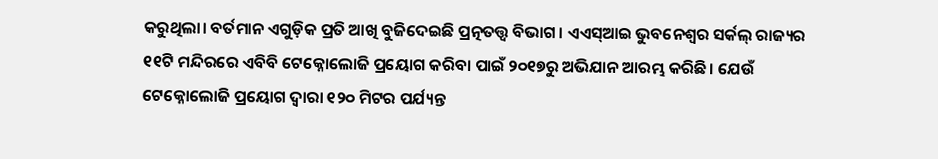କରୁଥିଲା। ବର୍ତମାନ ଏଗୁଡ଼ିକ ପ୍ରତି ଆଖି ବୁଜିଦେଇଛି ପ୍ରତ୍ନତତ୍ତ୍ୱ ବିଭାଗ। ଏଏସ୍‌ଆଇ ଭୁବନେଶ୍ୱର ସର୍କଲ୍‌ ରାଜ୍ୟର ୧୧ଟି ମନ୍ଦିରରେ ଏବିବି ଟେକ୍ନୋଲୋଜି ପ୍ରୟୋଗ କରିବା ପାଇଁ ୨୦୧୭ରୁ ଅଭିଯାନ ଆରମ୍ଭ କରିଛି। ଯେଉଁ ଟେକ୍ନୋଲୋଜି ପ୍ରୟୋଗ ଦ୍ୱାରା ୧୨୦ ମିଟର ପର୍ଯ୍ୟନ୍ତ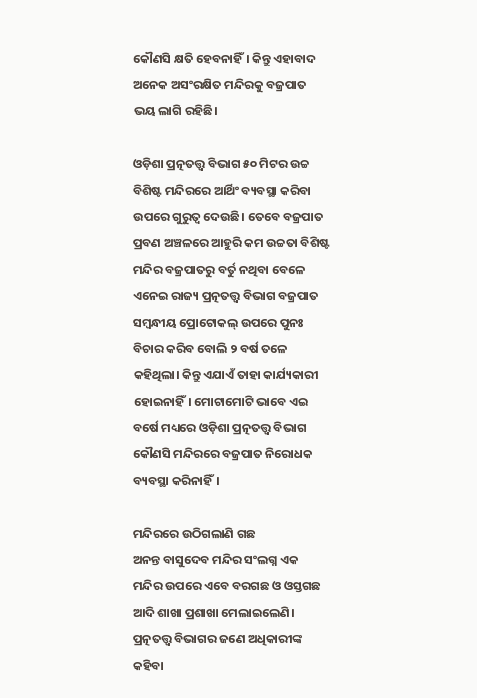କୌଣସି କ୍ଷତି ହେବନାହିଁ। କିନ୍ତୁ ଏହାବାଦ ଅନେକ ଅସଂରକ୍ଷିତ ମନ୍ଦିରକୁ ବଜ୍ରପାତ ଭୟ ଲାଗି ରହିଛି।

ଓଡ଼ିଶା ପ୍ରତ୍ନତତ୍ତ୍ୱ ବିଭାଗ ୫୦ ମିଟର ଉଚ୍ଚ ବିଶିଷ୍ଟ ମନ୍ଦିରରେ ଆର୍ଥିଂ ବ୍ୟବସ୍ଥା କରିବା ଉପରେ ଗୁରୁତ୍ୱ ଦେଉଛି। ତେବେ ବଜ୍ରପାତ ପ୍ରବଣ ଅଞ୍ଚଳରେ ଆହୁରି କମ ଉଚ୍ଚତା ବିଶିଷ୍ଟ ମନ୍ଦିର ବଜ୍ରପାତରୁ ବର୍ତୁ ନଥିବା ବେଳେ ଏନେଇ ରାଜ୍ୟ ପ୍ରତ୍ନତତ୍ତ୍ୱ ବିଭାଗ ବଜ୍ରପାତ ସମ୍ବନ୍ଧୀୟ ପ୍ରୋଟୋକଲ୍‌ ଉପରେ ପୁନଃ ବିଚାର କରିବ ବୋଲି ୨ ବର୍ଷ ତଳେ କହିଥିଲା। କିନ୍ତୁ ଏଯାଏଁ ତାହା କାର୍ଯ୍ୟକାରୀ ହୋଇନାହିଁ। ମୋଟାମୋଟି ଭାବେ ଏଇ ବର୍ଷେ ମଧ୍ୟରେ ଓଡ଼ିଶା ପ୍ରତ୍ନତତ୍ତ୍ୱ ବିଭାଗ କୌଣସି ମନ୍ଦିରରେ ବଜ୍ରପାତ ନିରୋଧକ ବ୍ୟବସ୍ଥା କରିନାହିଁ।

ମନ୍ଦିରରେ ଉଠିଗଲାଣି ଗଛ
ଅନନ୍ତ ବାସୁଦେବ ମନ୍ଦିର ସଂଲଗ୍ନ ଏକ ମନ୍ଦିର ଉପରେ ଏବେ ବରଗଛ ଓ ଓସ୍ତଗଛ ଆଦି ଶାଖା ପ୍ରଶାଖା ମେଲାଇଲେଣି। ପ୍ରତ୍ନତତ୍ତ୍ୱ ବିଭାଗର ଜଣେ ଅଧିକାରୀଙ୍କ କହିବା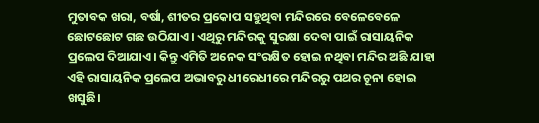ମୁତାବକ ଖରା, ବର୍ଷା, ଶୀତର ପ୍ରକୋପ ସହୁଥିବା ମନ୍ଦିରରେ ବେଳେବେଳେ ଛୋଟଛୋଟ ଗଛ ଉଠିଯାଏ। ଏଥିରୁ ମନ୍ଦିରକୁ ସୁରକ୍ଷା ଦେବା ପାଇଁ ରାସାୟନିକ ପ୍ରଲେପ ଦିଆଯାଏ। କିନ୍ତୁ ଏମିତି ଅନେକ ସଂରକ୍ଷିତ ହୋଇ ନଥିବା ମନ୍ଦିର ଅଛି ଯାହା ଏହି ରାସାୟନିକ ପ୍ରଲେପ ଅଭାବରୁ ଧୀରେଧୀରେ ମନ୍ଦିରରୁ ପଥର ଚୂନା ହୋଇ ଖସୁଛି।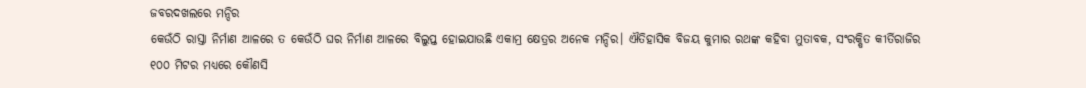ଜବରଦଖଲରେ ମନ୍ଦିର
କେଉଁଠି ରାସ୍ତା ନିର୍ମାଣ ଆଳରେ ତ କେଉଁଠି ଘର ନିର୍ମାଣ ଆଳରେ ବିଲୁପ୍ତ ହୋଇଯାଉଛି ଏକାମ୍ର କ୍ଷେତ୍ରର ଅନେକ ମନ୍ଦିର। ଐତିହାସିକ ବିଜୟ କୁମାର ରଥଙ୍କ କହିବା ମୁତାବକ, ସଂରକ୍ଷିତ କୀର୍ତିରାଜିର ୧୦୦ ମିଟର ମଧ୍ୟରେ କୌଣସି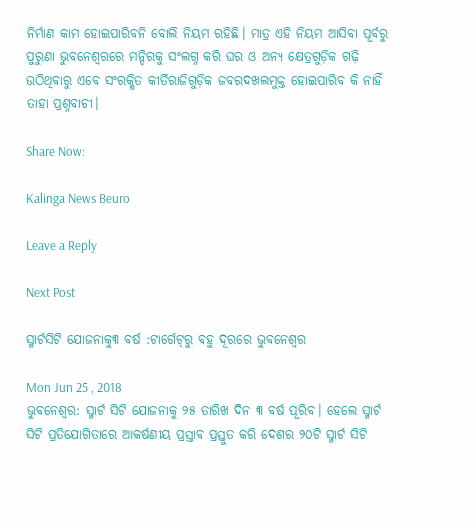ନିର୍ମାଣ କାମ ହୋଇପାରିବନି ବୋଲି ନିୟମ ରହିଛି। ମାତ୍ର ଏହି ନିୟମ ଆସିବା ପୂର୍ବରୁ ପୁରୁଣା ଭୁବନେଶ୍ୱରରେ ମନ୍ଦିରକୁ ସଂଲଗ୍ନ କରି ଘର ଓ ଅନ୍ୟ କ୍ଷେତ୍ରଗୁଡ଼ିକ ଗଢ଼ି ଉଠିଥିବାରୁ ଏବେ ସଂରକ୍ଷିତ କୀର୍ତିରାଜିଗୁଡ଼ିକ ଜବରଦଖଲମୁକ୍ତ ହୋଇପାରିବ କି ନାହିଁ ତାହା ପ୍ରଶ୍ନବାଚୀ।

Share Now:

Kalinga News Beuro

Leave a Reply

Next Post

ସ୍ମାର୍ଟସିଟି ଯୋଜନାକୁ୩ ବର୍ଷ :ଟାର୍ଗେଟ୍‌ରୁ ବହୁ ଦୂରରେ ଭୁବନେଶ୍ୱର

Mon Jun 25 , 2018
ଭୁବନେଶ୍ୱର: ସ୍ମାର୍ଟ ସିଟି ଯୋଜନାକୁ ୨୫ ତାରିଖ ଦିନ ୩ ବର୍ଷ ପୂରିବ। ହେଲେ ସ୍ମାର୍ଟ ସିଟି ପ୍ରତିଯୋଗିତାରେ ଆକର୍ଷଣୀୟ ପ୍ରସ୍ତାବ ପ୍ରସ୍ତୁତ କରି ଦେଶର ୨୦ଟି ସ୍ମାର୍ଟ ସିଟି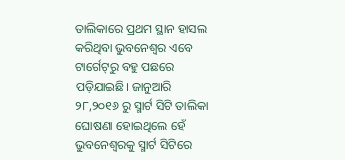ତାଲିକାରେ ପ୍ରଥମ ସ୍ଥାନ ହାସଲ କରିଥିବା ଭୁବନେଶ୍ୱର ଏବେ ଟାର୍ଗେଟ୍‌ରୁ ବହୁ ପଛରେ ପଡ଼ିଯାଇଛି। ଜାନୁଆରି ୨୮,୨୦୧୬ ରୁ ସ୍ମାର୍ଟ ସିଟି ତାଲିକା ଘୋଷଣା ହୋଇଥିଲେ ହେଁ ଭୁବନେଶ୍ୱରକୁ ସ୍ମାର୍ଟ ସିଟିରେ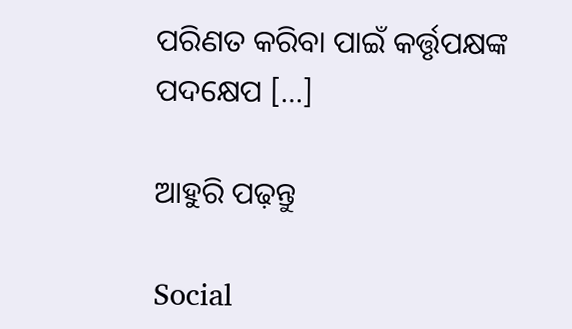ପରିଣତ କରିବା ପାଇଁ କର୍ତ୍ତୃପକ୍ଷଙ୍କ ପଦକ୍ଷେପ […]

ଆହୁରି ପଢ଼ନ୍ତୁ

Social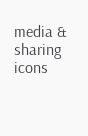media & sharing icons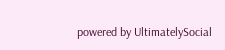powered by UltimatelySocial